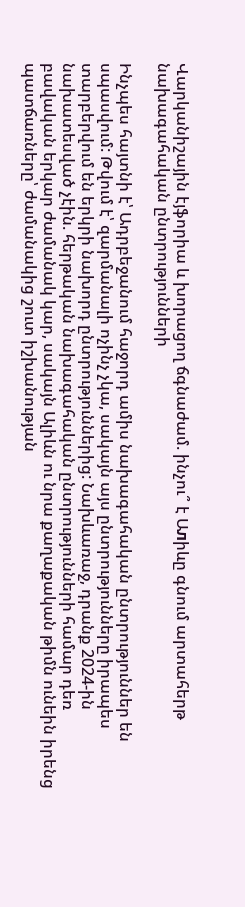Վարկանիշային էյֆորիա և խորացող ճգնաժամ. ինչու՞ է Աлիևը գնում արտահերթ նախագահական ընտրությունների

Ինչպես հայտնի է՝ Ադրբեջանում հաջորդ ամիս նախագահական ընտրություններ են սպասվում: Թվում է՝ զարմանալի ոչինչ չկա, սակայն այս ընտրությունները իրապես տարբերվում են երկրի նախորդ ընտրություններից: Նախևառաջ, դրանք 2024-ին նախատեսված չէին. հերթական նախագահական ընտրությունների համար դեռ բավական երկար ժամանակ կար, սակայն Ալիևն ու նրա քաղաքական թիմն ունեին իրենց պատճառները՝ ժամանակից շուտ իշխանության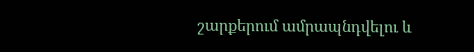շարքերում ամրապնդվելու և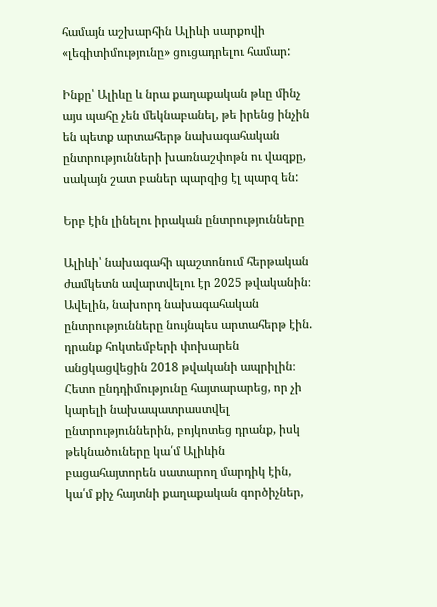համայն աշխարհին Ալիևի սարքովի «լեգիտիմությունը» ցուցադրելու համար:

Ինքը՝ Ալիևը և նրա քաղաքական թևը մինչ այս պահը չեն մեկնաբանել, թե իրենց ինչին են պետք արտահերթ նախագահական ընտրությունների խառնաշփոթն ու վազքը, սակայն շատ բաներ պարզից էլ պարզ են:

Երբ էին լինելու իրական ընտրությունները

Ալիևի՝ նախագահի պաշտոնում հերթական ժամկետն ավարտվելու էր 2025 թվականին։ Ավելին, նախորդ նախագահական ընտրությունները նույնպես արտահերթ էին. դրանք հոկտեմբերի փոխարեն անցկացվեցին 2018 թվականի ապրիլին։ Հետո ընդդիմությունը հայտարարեց, որ չի կարելի նախապատրաստվել ընտրություններին, բոյկոտեց դրանք, իսկ թեկնածուները կա՛մ Ալիևին բացահայտորեն սատարող մարդիկ էին, կա՛մ քիչ հայտնի քաղաքական գործիչներ,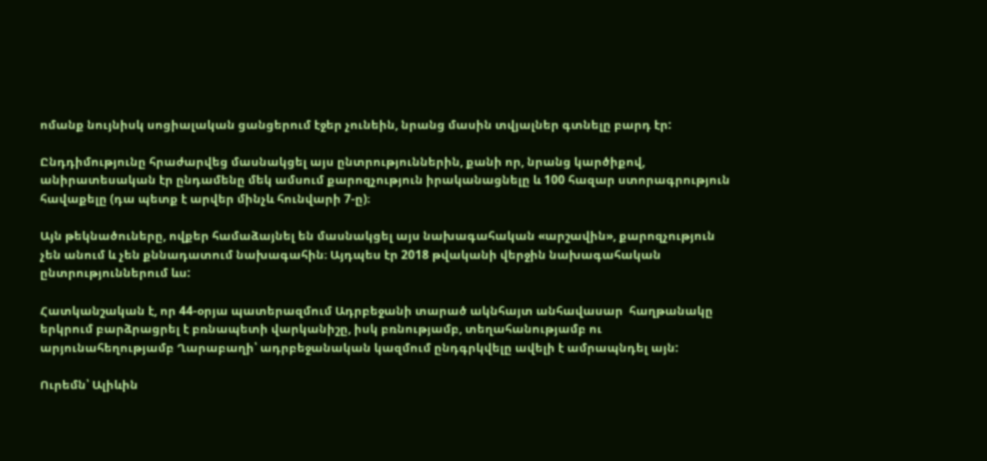ոմանք նույնիսկ սոցիալական ցանցերում էջեր չունեին, նրանց մասին տվյալներ գտնելը բարդ էր:

Ընդդիմությունը հրաժարվեց մասնակցել այս ընտրություններին, քանի որ, նրանց կարծիքով, անիրատեսական էր ընդամենը մեկ ամսում քարոզչություն իրականացնելը և 100 հազար ստորագրություն հավաքելը (դա պետք է արվեր մինչև հունվարի 7-ը)։

Այն թեկնածուները, ովքեր համաձայնել են մասնակցել այս նախագահական «արշավին», քարոզչություն չեն անում և չեն քննադատում նախագահին։ Այդպես էր 2018 թվականի վերջին նախագահական ընտրություններում ևս:

Հատկանշական է, որ 44-օրյա պատերազմում Ադրբեջանի տարած ակնհայտ անհավասար  հաղթանակը երկրում բարձրացրել է բռնապետի վարկանիշը, իսկ բռնությամբ, տեղահանությամբ ու արյունահեղությամբ Ղարաբաղի՝ ադրբեջանական կազմում ընդգրկվելը ավելի է ամրապնդել այն:

Ուրեմն՝ Ալիևին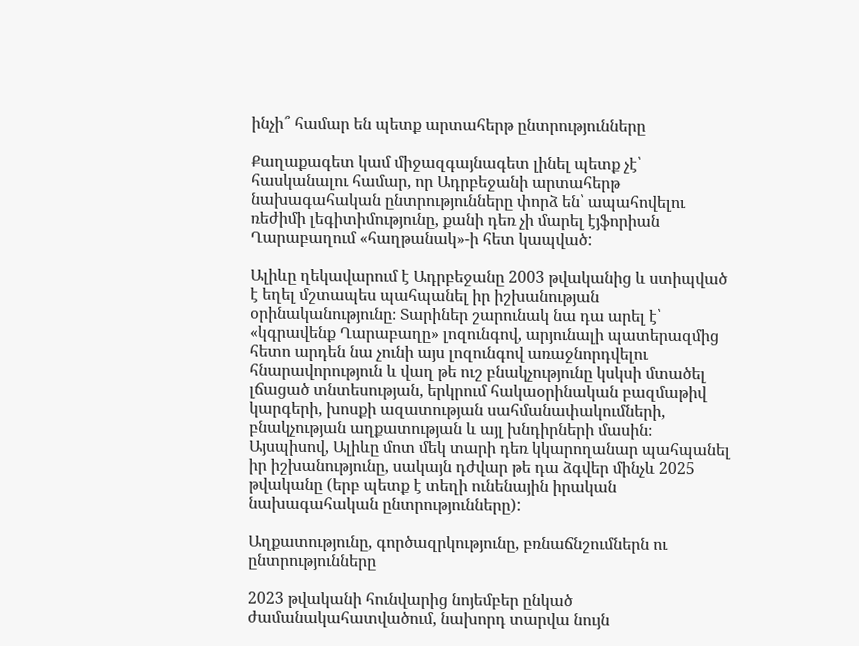ինչի՞ համար են պետք արտահերթ ընտրությունները

Քաղաքագետ կամ միջազգայնագետ լինել պետք չէ՝ հասկանալու համար, որ Ադրբեջանի արտահերթ նախագահական ընտրությունները փորձ են՝ ապահովելու ռեժիմի լեգիտիմությունը, քանի դեռ չի մարել էյֆորիան Ղարաբաղում «հաղթանակ»-ի հետ կապված:

Ալիևը ղեկավարում է Ադրբեջանը 2003 թվականից և ստիպված է եղել մշտապես պահպանել իր իշխանության օրինականությունը։ Տարիներ շարունակ նա դա արել է՝ «կգրավենք Ղարաբաղը» լոզունգով, արյունալի պատերազմից հետո արդեն նա չունի այս լոզունգով առաջնորդվելու հնարավորություն և վաղ թե ուշ բնակչությունը կսկսի մտածել լճացած տնտեսության, երկրում հակաօրինական բազմաթիվ կարգերի, խոսքի ազատության սահմանափակումների, բնակչության աղքատության և այլ խնդիրների մասին։ Այսպիսով, Ալիևը մոտ մեկ տարի դեռ կկարողանար պահպանել իր իշխանությունը, սակայն դժվար թե դա ձգվեր մինչև 2025 թվականը (երբ պետք է տեղի ունենային իրական նախագահական ընտրությունները):

Աղքատությունը, գործազրկությունը, բռնաճնշումներն ու ընտրությունները

2023 թվականի հունվարից նոյեմբեր ընկած ժամանակահատվածում, նախորդ տարվա նույն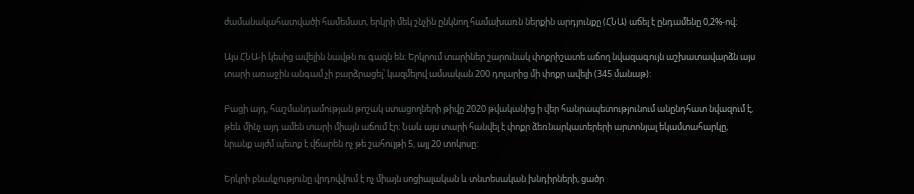ժամանակահատվածի համեմատ, երկրի մեկ շնչին ընկնող համախառն ներքին արդյունքը (ՀՆԱ) աճել է ընդամենը 0,2%-ով։

Այս ՀՆԱ-ի կեսից ավելին նավթն ու գազն են։ Երկրում տարիներ շարունակ փոքրիշատե աճող նվազագույն աշխատավարձն այս տարի առաջին անգամ չի բարձրացել՝ կազմելով ամսական 200 դոլարից մի փոքր ավելի (345 մանաթ):

Բացի այդ, հաշմանդամության թոշակ ստացողների թիվը 2020 թվականից ի վեր հանրապետությունում անընդհատ նվազում է, թեև մինչ այդ ամեն տարի միայն աճում էր։ Նաև այս տարի հանվել է փոքր ձեռնարկատերերի արտոնյալ եկամտահարկը, նրանք այժմ պետք է վճարեն ոչ թե շահույթի 5, այլ 20 տոկոսը։

Երկրի բնակչությունը վրդովվում է ոչ միայն սոցիալական և տնտեսական խնդիրների, ցածր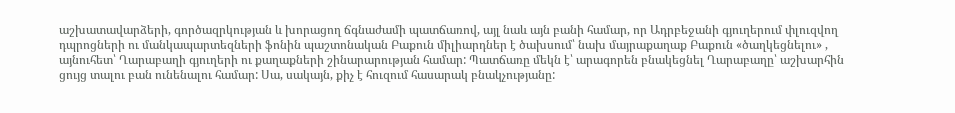աշխատավարձերի, գործազրկության և խորացող ճգնաժամի պատճառով, այլ նաև այն բանի համար, որ Ադրբեջանի գյուղերում փլուզվող դպրոցների ու մանկապարտեզների ֆոնին պաշտոնական Բաքուն միլիարդներ է ծախսում՝ նախ մայրաքաղաք Բաքուն «ծաղկեցնելու» , այնուհետ՝ Ղարաբաղի գյուղերի ու քաղաքների շինարարության համար: Պատճառը մեկն է՝ արագորեն բնակեցնել Ղարաբաղը՝ աշխարհին ցույց տալու բան ունենալու համար: Սա, սակայն, քիչ է հուզում հասարակ բնակչությանը: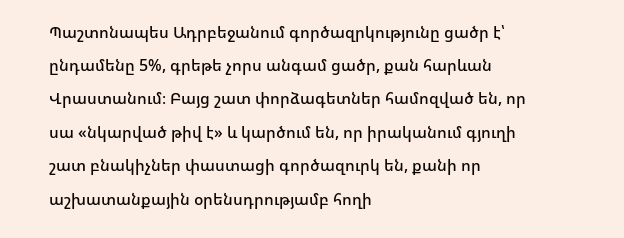Պաշտոնապես Ադրբեջանում գործազրկությունը ցածր է՝ ընդամենը 5%, գրեթե չորս անգամ ցածր, քան հարևան Վրաստանում։ Բայց շատ փորձագետներ համոզված են, որ սա «նկարված թիվ է» և կարծում են, որ իրականում գյուղի շատ բնակիչներ փաստացի գործազուրկ են, քանի որ աշխատանքային օրենսդրությամբ հողի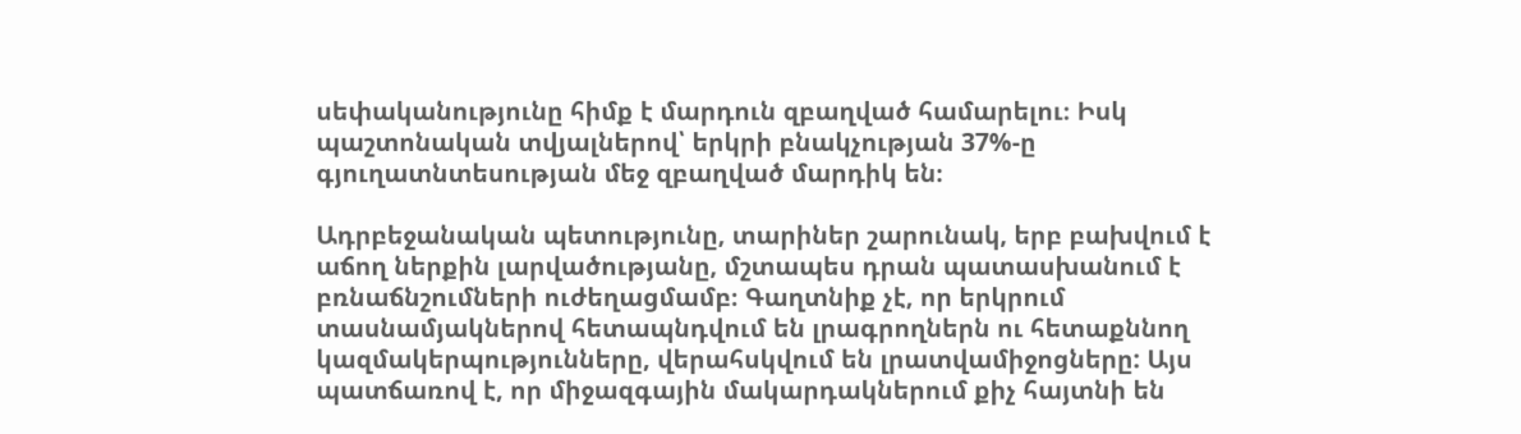սեփականությունը հիմք է մարդուն զբաղված համարելու։ Իսկ պաշտոնական տվյալներով՝ երկրի բնակչության 37%-ը գյուղատնտեսության մեջ զբաղված մարդիկ են։

Ադրբեջանական պետությունը, տարիներ շարունակ, երբ բախվում է աճող ներքին լարվածությանը, մշտապես դրան պատասխանում է բռնաճնշումների ուժեղացմամբ։ Գաղտնիք չէ, որ երկրում տասնամյակներով հետապնդվում են լրագրողներն ու հետաքննող կազմակերպությունները, վերահսկվում են լրատվամիջոցները: Այս պատճառով է, որ միջազգային մակարդակներում քիչ հայտնի են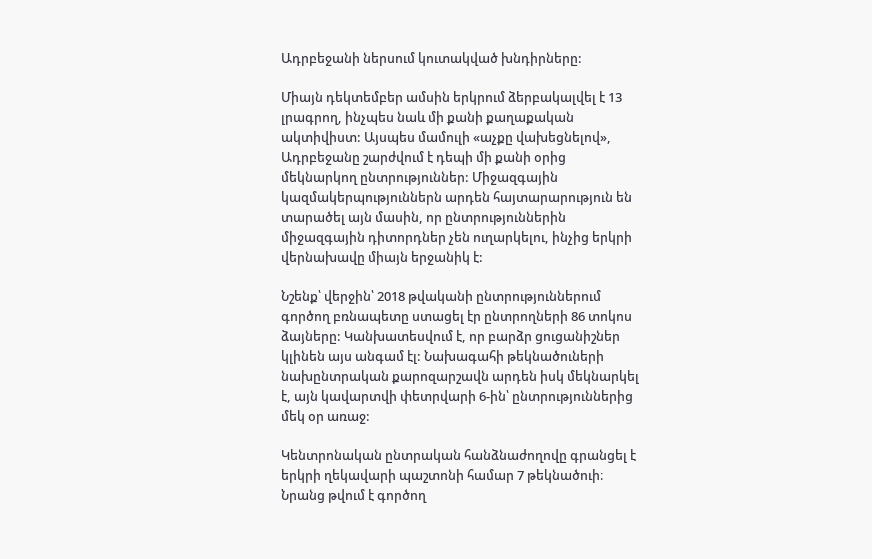Ադրբեջանի ներսում կուտակված խնդիրները:

Միայն դեկտեմբեր ամսին երկրում ձերբակալվել է 13 լրագրող, ինչպես նաև մի քանի քաղաքական ակտիվիստ: Այսպես մամուլի «աչքը վախեցնելով», Ադրբեջանը շարժվում է դեպի մի քանի օրից մեկնարկող ընտրություններ: Միջազգային կազմակերպություններն արդեն հայտարարություն են տարածել այն մասին, որ ընտրություններին միջազգային դիտորդներ չեն ուղարկելու, ինչից երկրի վերնախավը միայն երջանիկ է:

Նշենք՝ վերջին՝ 2018 թվականի ընտրություններում գործող բռնապետը ստացել էր ընտրողների 86 տոկոս ձայները: Կանխատեսվում է, որ բարձր ցուցանիշներ կլինեն այս անգամ էլ: Նախագահի թեկնածուների նախընտրական քարոզարշավն արդեն իսկ մեկնարկել է, այն կավարտվի փետրվարի 6-ին՝ ընտրություններից մեկ օր առաջ:

Կենտրոնական ընտրական հանձնաժողովը գրանցել է երկրի ղեկավարի պաշտոնի համար 7 թեկնածուի։ Նրանց թվում է գործող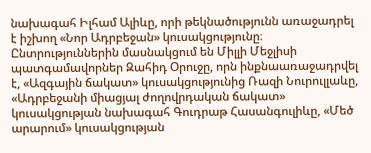նախագահ Իլհամ Ալիևը, որի թեկնածությունն առաջադրել է իշխող «Նոր Ադրբեջան» կուսակցությունը։ Ընտրություններին մասնակցում են Միլլի Մեջլիսի պատգամավորներ Զահիդ Օրուջը, որն ինքնաառաջադրվել է, «Ազգային ճակատ» կուսակցությունից Ռազի Նուրուլլաևը, «Ադրբեջանի միացյալ ժողովրդական ճակատ» կուսակցության նախագահ Գուդրաթ Հասանգուլիևը, «Մեծ արարում» կուսակցության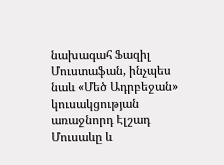նախագահ Ֆազիլ Մուստաֆան, ինչպես նաև «Մեծ Ադրբեջան» կուսակցության առաջնորդ Էլշադ Մուսաևը և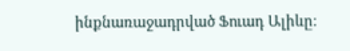ինքնառաջադրված Ֆուադ Ալիևը։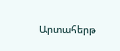Արտահերթ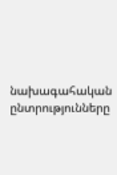նախագահական ընտրությունները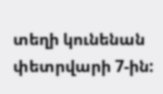տեղի կունենան փետրվարի 7-ին: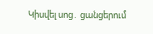Կիսվել սոց․ ցանցերում